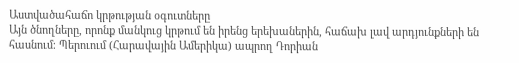Աստվածահաճո կրթության օգուտները
Այն ծնողները, որոնք մանկուց կրթում են իրենց երեխաներին, հաճախ լավ արդյունքների են հասնում։ Պերուում (Հարավային Ամերիկա) ապրող Դորիան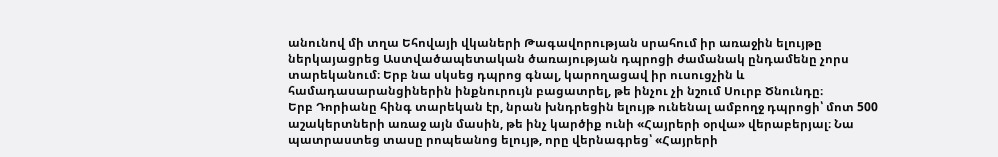անունով մի տղա Եհովայի վկաների Թագավորության սրահում իր առաջին ելույթը ներկայացրեց Աստվածապետական ծառայության դպրոցի ժամանակ ընդամենը չորս տարեկանում։ Երբ նա սկսեց դպրոց գնալ, կարողացավ իր ուսուցչին և համադասարանցիներին ինքնուրույն բացատրել, թե ինչու չի նշում Սուրբ Ծնունդը։
Երբ Դորիանը հինգ տարեկան էր, նրան խնդրեցին ելույթ ունենալ ամբողջ դպրոցի՝ մոտ 500 աշակերտների առաջ այն մասին, թե ինչ կարծիք ունի «Հայրերի օրվա» վերաբերյալ։ Նա պատրաստեց տասը րոպեանոց ելույթ, որը վերնագրեց՝ «Հայրերի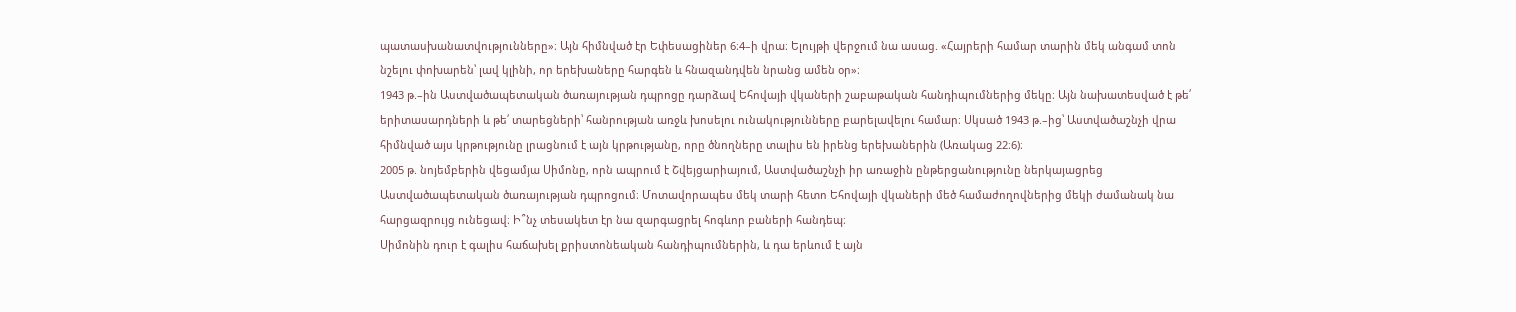պատասխանատվությունները»։ Այն հիմնված էր Եփեսացիներ 6։4–ի վրա։ Ելույթի վերջում նա ասաց. «Հայրերի համար տարին մեկ անգամ տոն նշելու փոխարեն՝ լավ կլինի, որ երեխաները հարգեն և հնազանդվեն նրանց ամեն օր»։
1943 թ.–ին Աստվածապետական ծառայության դպրոցը դարձավ Եհովայի վկաների շաբաթական հանդիպումներից մեկը։ Այն նախատեսված է թե՛ երիտասարդների և թե՛ տարեցների՝ հանրության առջև խոսելու ունակությունները բարելավելու համար։ Սկսած 1943 թ.–ից՝ Աստվածաշնչի վրա հիմնված այս կրթությունը լրացնում է այն կրթությանը, որը ծնողները տալիս են իրենց երեխաներին (Առակաց 22։6)։
2005 թ. նոյեմբերին վեցամյա Սիմոնը, որն ապրում է Շվեյցարիայում, Աստվածաշնչի իր առաջին ընթերցանությունը ներկայացրեց Աստվածապետական ծառայության դպրոցում։ Մոտավորապես մեկ տարի հետո Եհովայի վկաների մեծ համաժողովներից մեկի ժամանակ նա հարցազրույց ունեցավ։ Ի՞նչ տեսակետ էր նա զարգացրել հոգևոր բաների հանդեպ։
Սիմոնին դուր է գալիս հաճախել քրիստոնեական հանդիպումներին, և դա երևում է այն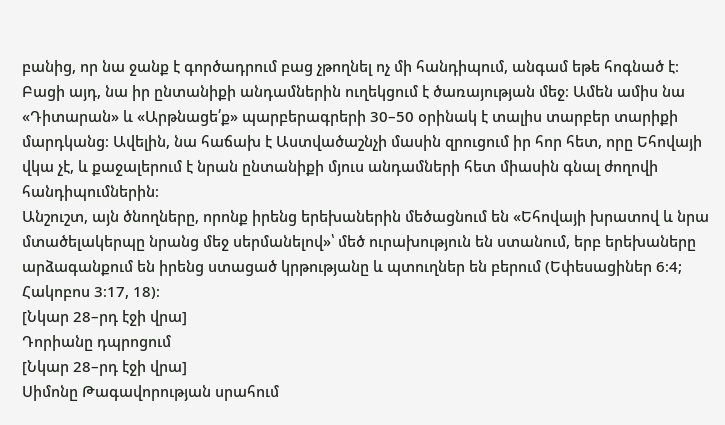բանից, որ նա ջանք է գործադրում բաց չթողնել ոչ մի հանդիպում, անգամ եթե հոգնած է։ Բացի այդ, նա իր ընտանիքի անդամներին ուղեկցում է ծառայության մեջ։ Ամեն ամիս նա «Դիտարան» և «Արթնացե՛ք» պարբերագրերի 30–50 օրինակ է տալիս տարբեր տարիքի մարդկանց։ Ավելին, նա հաճախ է Աստվածաշնչի մասին զրուցում իր հոր հետ, որը Եհովայի վկա չէ, և քաջալերում է նրան ընտանիքի մյուս անդամների հետ միասին գնալ ժողովի հանդիպումներին։
Անշուշտ, այն ծնողները, որոնք իրենց երեխաներին մեծացնում են «Եհովայի խրատով և նրա մտածելակերպը նրանց մեջ սերմանելով»՝ մեծ ուրախություն են ստանում, երբ երեխաները արձագանքում են իրենց ստացած կրթությանը և պտուղներ են բերում (Եփեսացիներ 6։4; Հակոբոս 3։17, 18)։
[Նկար 28–րդ էջի վրա]
Դորիանը դպրոցում
[Նկար 28–րդ էջի վրա]
Սիմոնը Թագավորության սրահում